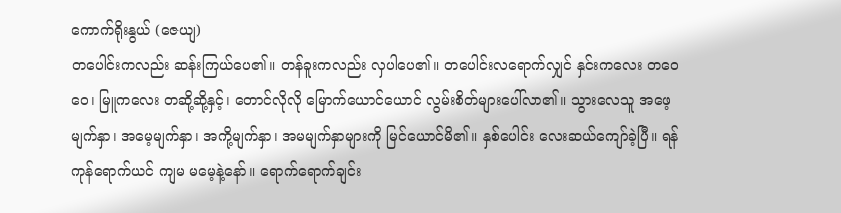ကောက်ရိုးနွယ် (ဇေယျ)
တပေါင်းကလည်း ဆန်းကြယ်ပေ၏။ တန်ခူးကလည်း လှပါပေ၏။ တပေါင်းလရောက်လျှင် နှင်းကလေး တဝေဝေ၊ မြူကလေး တဆို့ဆို့နှင့်၊ တောင်လိုလို မြောက်ယောင်ယောင် လွမ်းစိတ်များပေါ်လာ၏။ သွားလေသူ အဖေ့မျက်နှာ၊ အမေ့မျက်နှာ၊ အကို့မျက်နှာ၊ အမမျက်နှာများကို မြင်ယောင်မိ၏။ နှစ်ပေါင်း လေးဆယ်ကျော်ခဲ့ပြီ။ ရန်ကုန်ရောက်ယင် ကျမ မမေ့နဲ့နော်။ ရောက်ရောက်ချင်း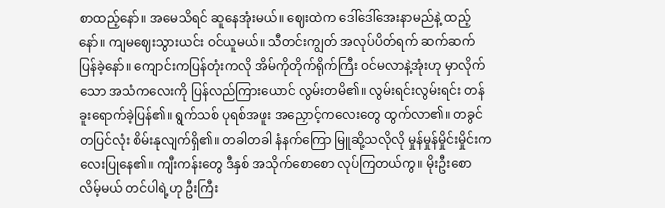စာထည့်နော်။ အမေသိရင် ဆူနေအုံးမယ်။ ဈေးထဲက ဒေါ်ဒေါ်အေးနာမည်နဲ့ ထည့်နော်။ ကျမဈေးသွားယင်း ဝင်ယူမယ်။ သီတင်းကျွတ် အလုပ်ပိတ်ရက် ဆက်ဆက်ပြန်ခဲ့နော်။ ကျောင်းကပြန်တုံးကလို အိမ်ကိုတိုက်ရိုက်ကြီး ဝင်မလာနဲ့အုံးဟု မှာလိုက်သော အသံကလေးကို ပြန်လည်ကြားယောင် လွမ်းတမိ၏။ လွမ်းရင်းလွမ်းရင်း တန်ခူးရောက်ခဲ့ပြန်၏။ ရွက်သစ် ပုရစ်အဖူး အညှောင့်ကလေးတွေ ထွက်လာ၏။ တခွင်တပြင်လုံး စိမ်းနုလျက်ရှိ၏။ တခါတခါ နံနက်ကြော မြူဆို့သလိုလို မှုန်မှုန်မှိုင်းမှိုင်းကလေးပြုနေ၏။ ကျီးကန်းတွေ ဒီနှစ် အသိုက်စောစော လုပ်ကြတယ်ကွ။ မိုးဦးစောလိမ့်မယ် တင်ပါရဲ့ဟု ဦးကြီး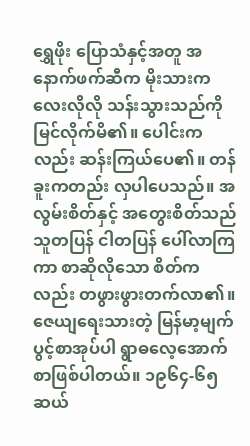ရွှေဖိုး ပြောသံနှင့်အတူ အနောက်ဖက်ဆီက မိုးသားကလေးလိုလို သန်းသွားသည်ကို မြင်လိုက်မိ၏။ ပေါင်းကလည်း ဆန်းကြယ်ပေ၏။ တန်ခူးကတည်း လှပါပေသည်။ အလွမ်းစိတ်နှင့် အတွေးစိတ်သည် သူတပြန် ငါတပြန် ပေါ်လာကြကာ စာဆိုလိုသော စိတ်ကလည်း တဖွားဖွားတက်လာ၏။
ဇေယျရေးသားတဲ့ မြန်မာ့မျက်ပွင့်စာအုပ်ပါ ရွာဓလေ့အောက် စာဖြစ်ပါတယ်။ ၁၉၆၄-၆၅ ဆယ်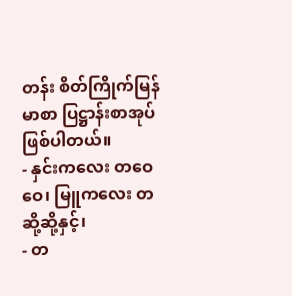တန်း စိတ်ကြိုက်မြန်မာစာ ပြဋ္ဌာန်းစာအုပ်ဖြစ်ပါတယ်။
- နှင်းကလေး တဝေဝေ၊ မြူကလေး တဆို့ဆို့နှင့်၊
- တ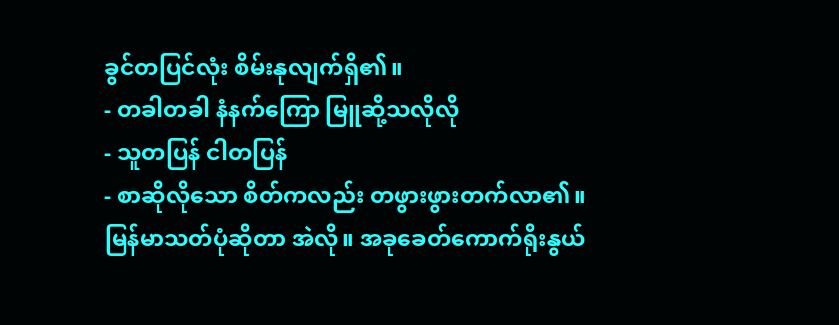ခွင်တပြင်လုံး စိမ်းနုလျက်ရှိ၏။
- တခါတခါ နံနက်ကြော မြူဆို့သလိုလို
- သူတပြန် ငါတပြန်
- စာဆိုလိုသော စိတ်ကလည်း တဖွားဖွားတက်လာ၏။
မြန်မာသတ်ပုံဆိုတာ အဲလို။ အခုခေတ်ကောက်ရိုးနွယ်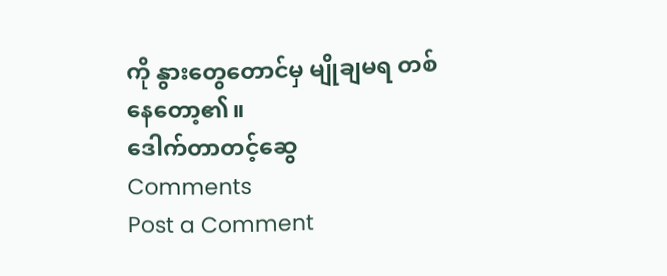ကို နွားတွေတောင်မှ မျိုချမရ တစ်နေတော့၏။
ဒေါက်တာတင့်ဆွေ
Comments
Post a Comment